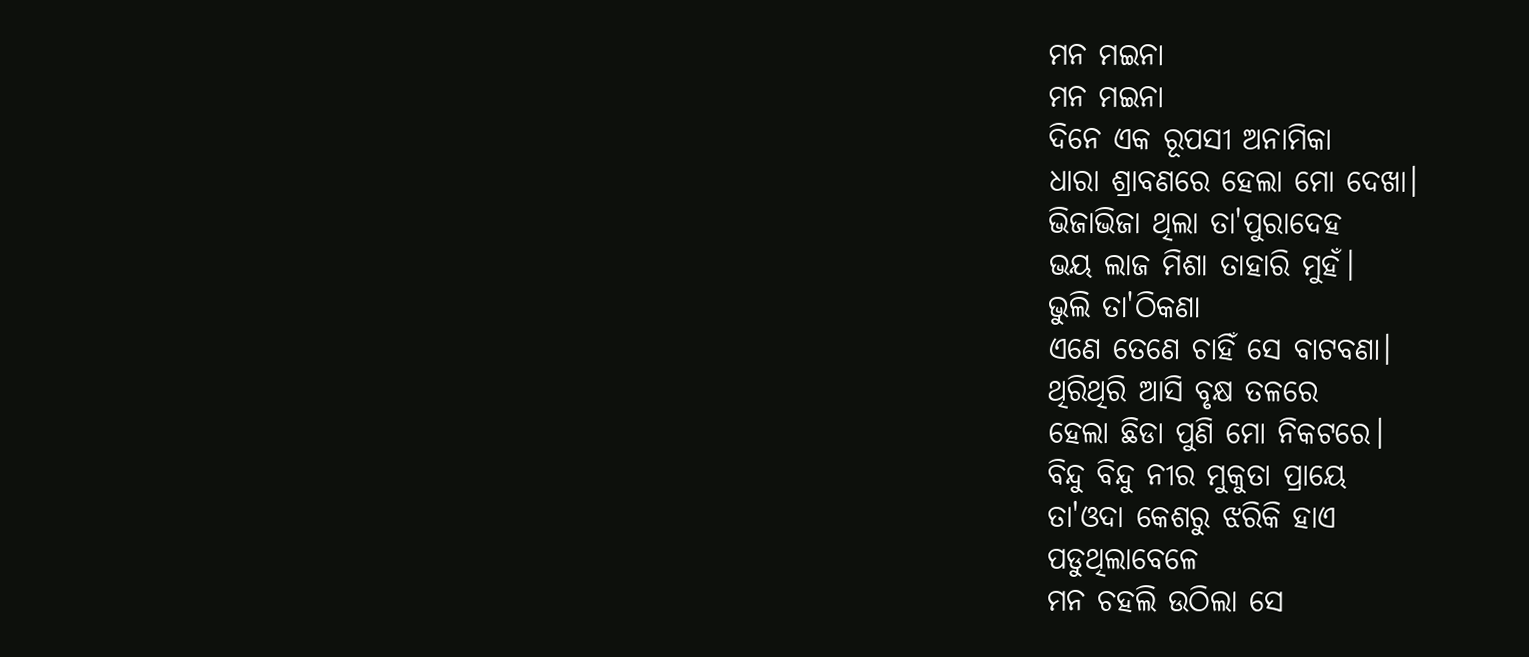ମନ ମଇନା
ମନ ମଇନା
ଦିନେ ଏକ ରୂପସୀ ଅନାମିକା
ଧାରା ଶ୍ରାବଣରେ ହେଲା ମୋ ଦେଖା।
ଭିଜାଭିଜା ଥିଲା ତା'ପୁରାଦେହ
ଭୟ ଲାଜ ମିଶା ତାହାରି ମୁହଁ।
ଭୁଲି ତା'ଠିକଣା
ଏଣେ ତେଣେ ଚାହିଁ ସେ ବାଟବଣା।
ଥିରିଥିରି ଆସି ବୃକ୍ଷ ତଳରେ
ହେଲା ଛିଡା ପୁଣି ମୋ ନିକଟରେ।
ବିନ୍ଦୁ ବିନ୍ଦୁ ନୀର ମୁକୁତା ପ୍ରାୟେ
ତା'ଓଦା କେଶରୁ ଝରିକି ହାଏ
ପଡୁଥିଲାବେଳେ
ମନ ଚହଲି ଉଠିଲା ସେ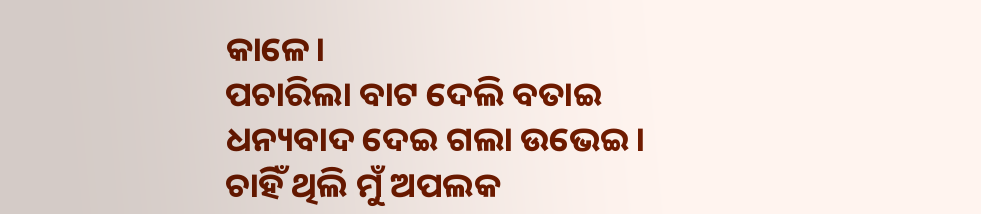କାଳେ।
ପଚାରିଲା ବାଟ ଦେଲି ବତାଇ
ଧନ୍ୟବାଦ ଦେଇ ଗଲା ଉଭେଇ।
ଚାହିଁ ଥିଲି ମୁଁ ଅପଲକ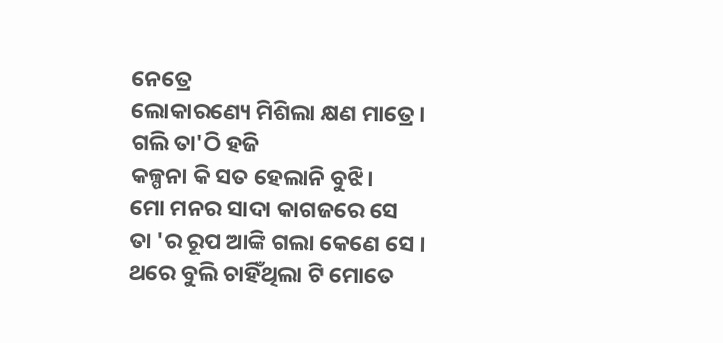ନେତ୍ରେ
ଲୋକାରଣ୍ୟେ ମିଶିଲା କ୍ଷଣ ମାତ୍ରେ।
ଗଲି ତା'ଠି ହଜି
କଳ୍ପନା କି ସତ ହେଲାନି ବୁଝି।
ମୋ ମନର ସାଦା କାଗଜରେ ସେ
ତା 'ର ରୂପ ଆଙ୍କି ଗଲା କେଣେ ସେ ।
ଥରେ ବୁଲି ଚାହିଁଥିଲା ଟି ମୋତେ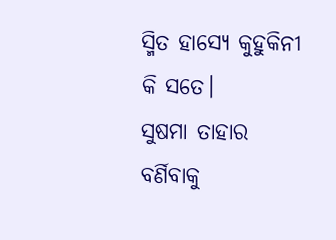ସ୍ମିତ ହାସ୍ୟେ କୁହୁକିନୀ କି ସତେ।
ସୁଷମା ତାହାର
ବର୍ଣିବାକୁ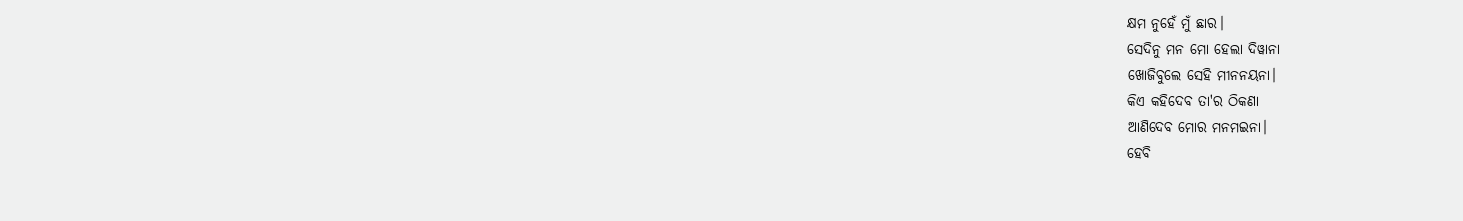କ୍ଷମ ନୁହେଁ ମୁଁ ଛାର।
ସେଦିନୁ ମନ ମୋ ହେଲା ଦିୱାନା
ଖୋଜିବୁଲେ ସେହି ମୀନନୟନା।
କିଏ କହିଦେବ ତା'ର ଠିକଣା
ଆଣିଦେବ ମୋର ମନମଇନା।
ହେବି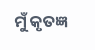ମୁଁ କୃତଜ୍ଞ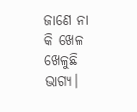ଜାଣେ ନା କି ଖେଳ ଖେଳୁଛି ଭାଗ୍ୟ।